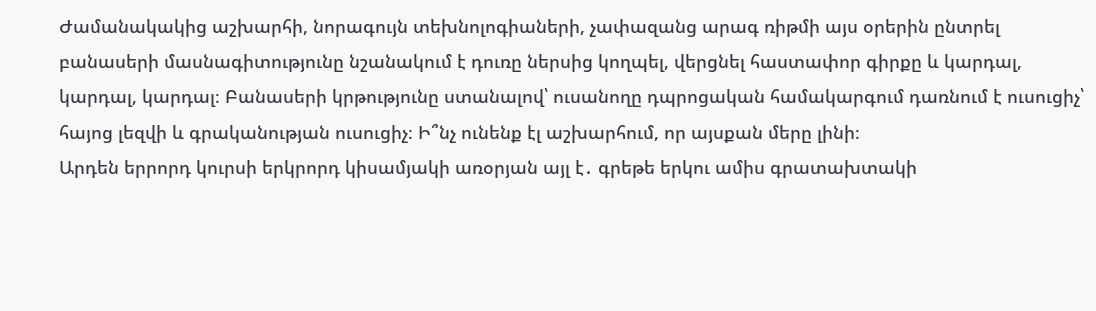Ժամանակակից աշխարհի, նորագույն տեխնոլոգիաների, չափազանց արագ ռիթմի այս օրերին ընտրել բանասերի մասնագիտությունը նշանակում է դուռը ներսից կողպել, վերցնել հաստափոր գիրքը և կարդալ, կարդալ, կարդալ։ Բանասերի կրթությունը ստանալով՝ ուսանողը դպրոցական համակարգում դառնում է ուսուցիչ՝ հայոց լեզվի և գրականության ուսուցիչ։ Ի՞նչ ունենք էլ աշխարհում, որ այսքան մերը լինի։
Արդեն երրորդ կուրսի երկրորդ կիսամյակի առօրյան այլ է․ գրեթե երկու ամիս գրատախտակի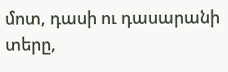մոտ, դասի ու դասարանի տերը,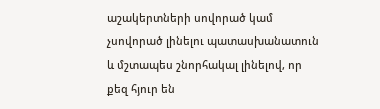աշակերտների սովորած կամ չսովորած լինելու պատասխանատուն և մշտապես շնորհակալ լինելով, որ քեզ հյուր են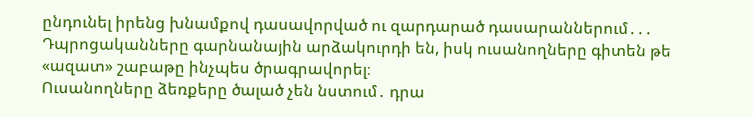ընդունել իրենց խնամքով դասավորված ու զարդարած դասարաններում․․․
Դպրոցականները գարնանային արձակուրդի են, իսկ ուսանողները գիտեն թե «ազատ» շաբաթը ինչպես ծրագրավորել։
Ուսանողները ձեռքերը ծալած չեն նստում․ դրա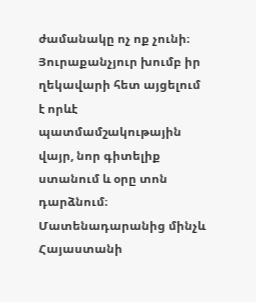ժամանակը ոչ ոք չունի։ Յուրաքանչյուր խումբ իր ղեկավարի հետ այցելում է որևէ պատմամշակութային վայր, նոր գիտելիք ստանում և օրը տոն դարձնում։ Մատենադարանից մինչև Հայաստանի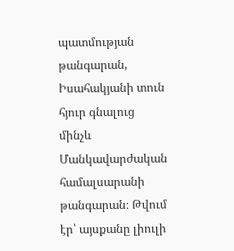պատմության թանգարան, Իսահակյանի տուն հյուր գնալուց մինչև Մանկավարժական համալսարանի թանգարան։ Թվում էր՝ այսքանը լիուլի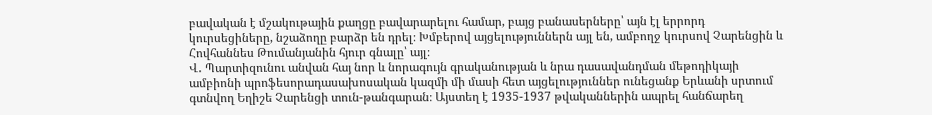բավական է մշակութային քաղցը բավարարելու համար, բայց բանասերները՝ այն էլ երրորդ կուրսեցիները, նշաձողը բարձր են դրել։ Խմբերով այցելություններն այլ են, ամբողջ կուրսով Չարենցին և Հովհաննես Թումանյանին հյուր գնալը՝ այլ։
Վ․ Պարտիզունու անվան հայ նոր և նորագույն գրականության և նրա դասավանդման մեթոդիկայի ամբիոնի պրոֆեսորադասախոսական կազմի մի մասի հետ այցելություններ ունեցանք Երևանի սրտում գտնվող Եղիշե Չարենցի տուն-թանգարան։ Այստեղ է 1935-1937 թվականներին ապրել հանճարեղ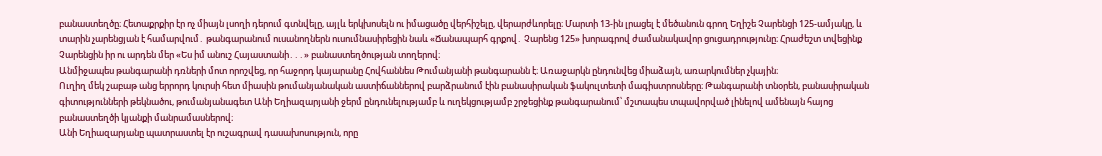բանաստեղծը։ Հետաքրքիր էր ոչ միայն լսողի դերում գտնվելը, այլև երկխոսելն ու իմացածը վերհիշելը, վերարժևորելը։ Մարտի 13-ին լրացել է մեծանուն գրող Եղիշե Չարենցի 125-ամյակը, և տարին չարենցյան է համարվում․ թանգարանում ուսանողներն ուսումնասիրեցին նաև «Ճանապարհ գրքով․ Չարենց 125» խորագրով ժամանակավոր ցուցադրությունը։ Հրաժեշտ տվեցինք Չարենցին իր ու արդեն մեր «Ես իմ անուշ Հայաստանի․․․» բանաստեղծության տողերով։
Անմիջապես թանգարանի դռների մոտ որոշվեց, որ հաջորդ կայարանը Հովհաննես Թումանյանի թանգարանն է։ Առաջարկն ընդունվեց միաձայն, առարկումներ չկային։
Ուղիղ մեկ շաբաթ անց երրորդ կուրսի հետ միասին թումանյանական աստիճաններով բարձրանում էին բանասիրական ֆակուլտետի մագիստրոսները։ Թանգարանի տնօրեն, բանասիրական գիտությունների թեկնածու, թումանյանագետ Անի Եղիազարյանի ջերմ ընդունելությամբ և ուղեկցությամբ շրջեցինք թանգարանում՝ մշտապես տպավորված լինելով ամենայն հայոց բանաստեղծի կյանքի մանրամասներով։
Անի Եղիազարյանը պատրաստել էր ուշագրավ դասախոսություն, որը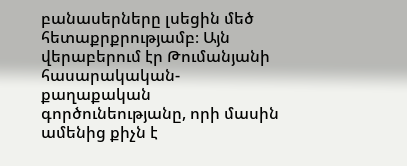բանասերները լսեցին մեծ հետաքրքրությամբ։ Այն վերաբերում էր Թումանյանի հասարակական-քաղաքական գործունեությանը, որի մասին ամենից քիչն է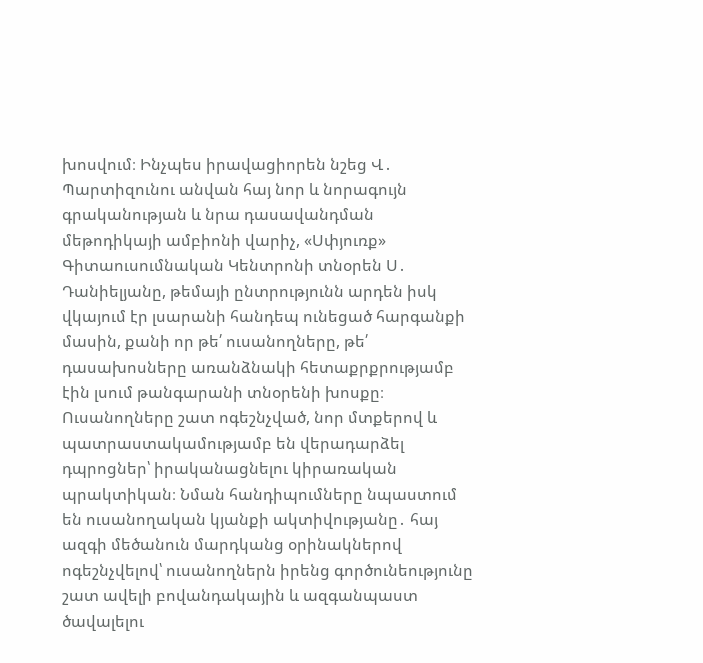խոսվում։ Ինչպես իրավացիորեն նշեց Վ․ Պարտիզունու անվան հայ նոր և նորագույն գրականության և նրա դասավանդման մեթոդիկայի ամբիոնի վարիչ, «Սփյուռք» Գիտաուսումնական Կենտրոնի տնօրեն Ս․ Դանիելյանը, թեմայի ընտրությունն արդեն իսկ վկայում էր լսարանի հանդեպ ունեցած հարգանքի մասին, քանի որ թե՛ ուսանողները, թե՛ դասախոսները առանձնակի հետաքրքրությամբ էին լսում թանգարանի տնօրենի խոսքը։
Ուսանողները շատ ոգեշնչված, նոր մտքերով և պատրաստակամությամբ են վերադարձել դպրոցներ՝ իրականացնելու կիրառական պրակտիկան։ Նման հանդիպումները նպաստում են ուսանողական կյանքի ակտիվությանը․ հայ ազգի մեծանուն մարդկանց օրինակներով ոգեշնչվելով՝ ուսանողներն իրենց գործունեությունը շատ ավելի բովանդակային և ազգանպաստ ծավալելու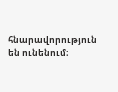հնարավորություն են ունենում։